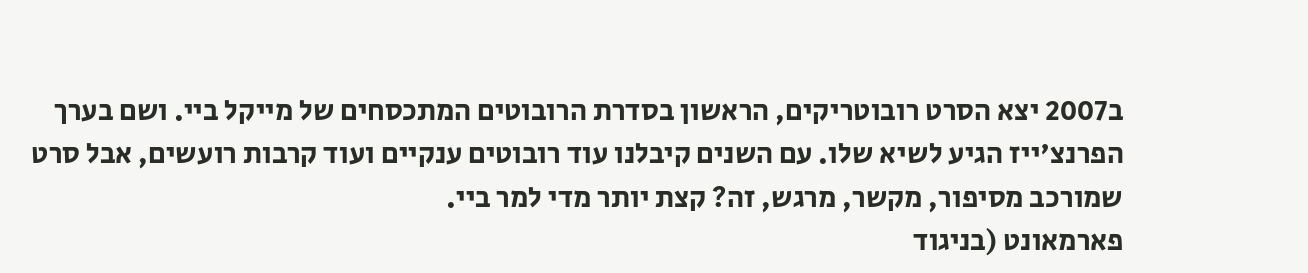ב2007 יצא הסרט רובוטריקים, הראשון בסדרת הרובוטים המתכסחים של מייקל ביי. ושם בערך הפרנצ'ייז הגיע לשיא שלו. עם השנים קיבלנו עוד רובוטים ענקיים ועוד קרבות רועשים, אבל סרט שמורכב מסיפור, מקשר, מרגש, זה? קצת יותר מדי למר ביי.
פארמאונט (בניגוד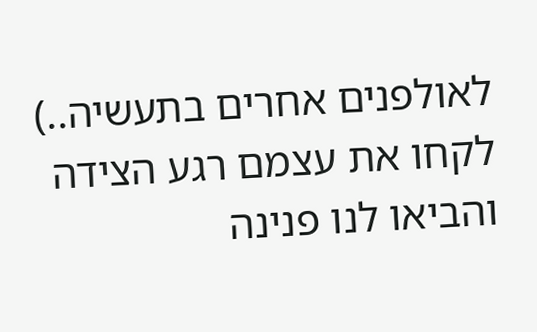לאולפנים אחרים בתעשיה..) לקחו את עצמם רגע הצידה והביאו לנו פנינה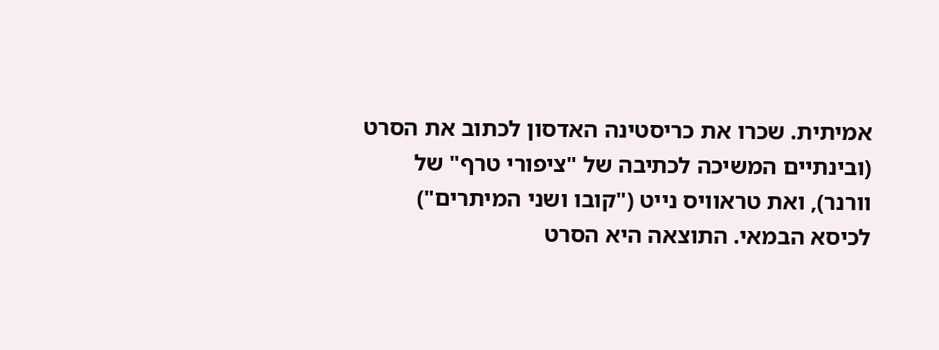אמיתית. שכרו את כריסטינה האדסון לכתוב את הסרט (ובינתיים המשיכה לכתיבה של "ציפורי טרף" של וורנר), ואת טראוויס נייט ("קובו ושני המיתרים") לכיסא הבמאי. התוצאה היא הסרט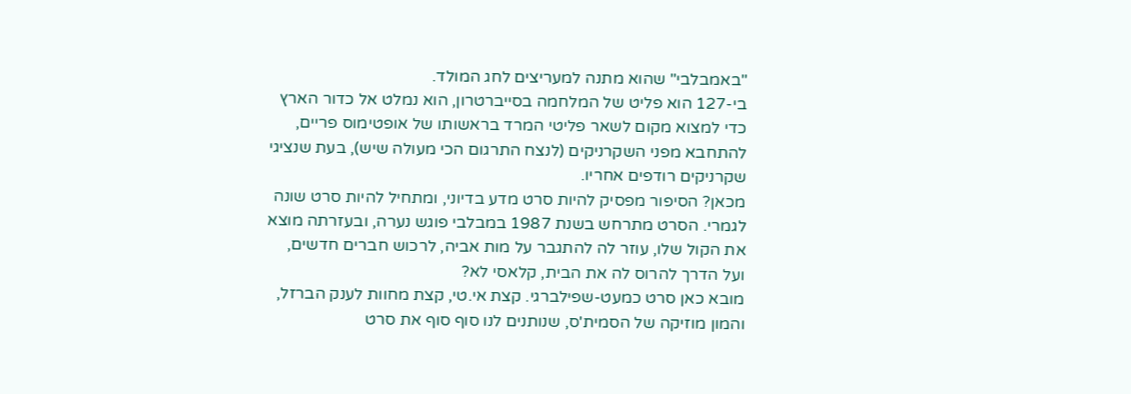"באמבלבי" שהוא מתנה למעריצים לחג המולד.
בי-127 הוא פליט של המלחמה בסייברטרון, הוא נמלט אל כדור הארץ כדי למצוא מקום לשאר פליטי המרד בראשותו של אופטימוס פריים, להתחבא מפני השקרניקים (לנצח התרגום הכי מעולה שיש), בעת שנציגי שקרניקים רודפים אחריו.
מכאן? הסיפור מפסיק להיות סרט מדע בדיוני, ומתחיל להיות סרט שונה לגמרי. הסרט מתרחש בשנת 1987 במבלבי פוגש נערה, ובעזרתה מוצא את הקול שלו, עוזר לה להתגבר על מות אביה, לרכוש חברים חדשים, ועל הדרך להרוס לה את הבית, קלאסי לא?
מובא כאן סרט כמעט-שפילברגי. קצת אי.טי, קצת מחוות לענק הברזל, והמון מוזיקה של הסמית'ס, שנותנים לנו סוף סוף את סרט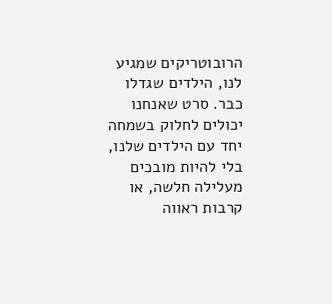הרובוטריקים שמגיע לנו, הילדים שגדלו כבר. סרט שאנחנו יכולים לחלוק בשמחה יחד עם הילדים שלנו, בלי להיות מובכים מעלילה חלשה, או קרבות ראווה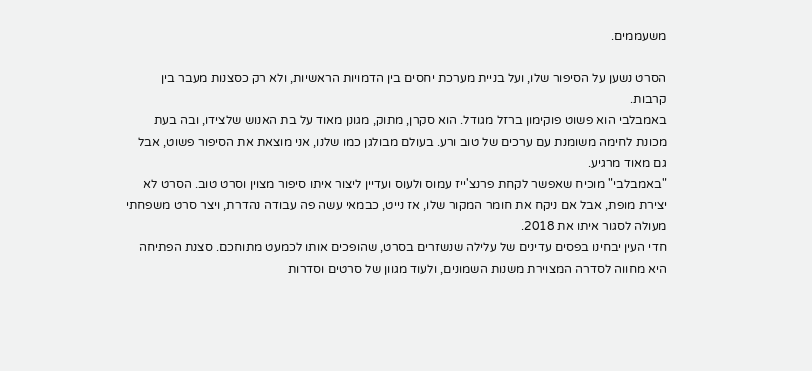משעממים.

הסרט נשען על הסיפור שלו, ועל בניית מערכת יחסים בין הדמויות הראשיות, ולא רק כסצנות מעבר בין קרבות.
באמבלבי הוא פשוט פוקימון ברזל מגודל. הוא סקרן, מתוק, מגונן מאוד על בת האנוש שלצידו, ובה בעת מכונת לחימה משומנת עם ערכים של טוב ורע. בעולם מבולגן כמו שלנו, אני מוצאת את הסיפור פשוט, אבל גם מאוד מרגיע.
"באמבלבי" מוכיח שאפשר לקחת פרנצ'ייז עמוס ולעוס ועדיין ליצור איתו סיפור מצוין וסרט טוב. הסרט לא יצירת מופת, אבל אם ניקח את חומר המקור שלו, אז נייט, כבמאי עשה פה עבודה נהדרת, ויצר סרט משפחתי מעולה לסגור איתו את 2018.
חדי העין יבחינו בפסים עדינים של עלילה שנשזרים בסרט, שהופכים אותו לכמעט מתוחכם. סצנת הפתיחה היא מחווה לסדרה המצוירת משנות השמונים, ולעוד מגוון של סרטים וסדרות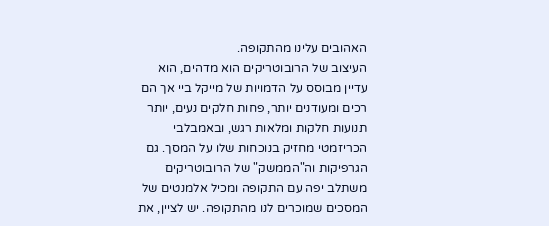האהובים עלינו מהתקופה.
העיצוב של הרובוטריקים הוא מדהים, הוא עדיין מבוסס על הדמויות של מייקל ביי אך הם רכים ומעודנים יותר, פחות חלקים נעים, יותר תנועות חלקות ומלאות רגש, ובאמבלבי הכריזמטי מחזיק בנוכחות שלו על המסך. גם הגרפיקות וה"הממשק" של הרובוטריקים משתלב יפה עם התקופה ומכיל אלמנטים של המסכים שמוכרים לנו מהתקופה. יש לציין, את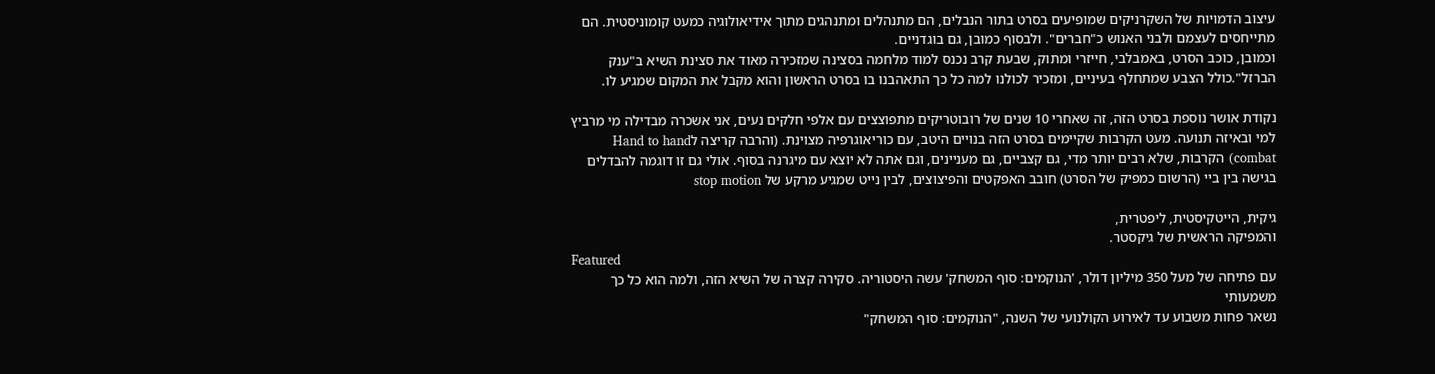עיצוב הדמויות של השקרניקים שמופיעים בסרט בתור הנבלים, הם מתנהלים ומתנהגים מתוך אידיאולוגיה כמעט קומוניסטית. הם מתייחסים לעצמם ולבני האנוש כ"חברים". ולבסוף כמובן, גם בוגדניים.
וכמובן, כוכב הסרט, באמבלבי, חייזרי ומתוק, שבעת קרב נכנס למוד מלחמה בסצינה שמזכירה מאוד את סצינת השיא ב"ענק הברזל".כולל הצבע שמתחלף בעיניים, ומזכיר לכולנו למה כל כך התאהבנו בו בסרט הראשון והוא מקבל את המקום שמגיע לו.

נקודת אושר נוספת בסרט הזה, זה שאחרי 10 שנים של רובוטריקים מתפוצצים עם אלפי חלקים נעים, אני אשכרה מבדילה מי מרביץ למי ובאיזה תנועה. מעט הקרבות שקיימים בסרט הזה בנויים היטב, עם כוריאוגרפיה מצוינת. (והרבה קריצה לHand to hand combat) הקרבות, שלא רבים יותר מדי, גם קצביים, גם מעניינים, וגם אתה לא יוצא עם מיגרנה בסוף. אולי גם זו דוגמה להבדלים בגישה בין ביי (הרשום כמפיק של הסרט) חובב האפקטים והפיצוצים, לבין נייט שמגיע מרקע של stop motion

גיקית, הייטקיסטית, ליפטרית,
והמפיקה הראשית של גיקסטר.
Featured
עם פתיחה של מעל 350 מיליון דולר, 'הנוקמים: סוף המשחק' עשה היסטוריה. סקירה קצרה של השיא הזה, ולמה הוא כל כך משמעותי
נשאר פחות משבוע עד לאירוע הקולנועי של השנה, "הנוקמים: סוף המשחק"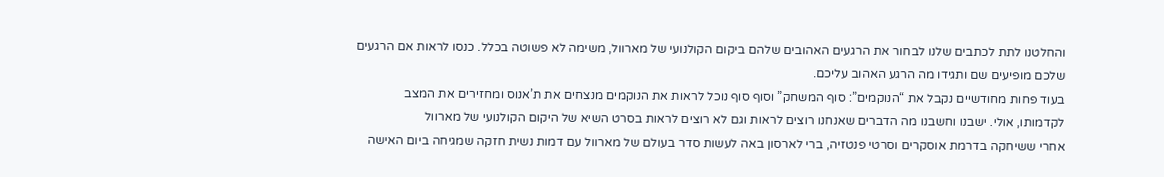והחלטנו לתת לכתבים שלנו לבחור את הרגעים האהובים שלהם ביקום הקולנועי של מארוול, משימה לא פשוטה בכלל. כנסו לראות אם הרגעים שלכם מופיעים שם ותגידו מה הרגע האהוב עליכם.
בעוד פחות מחודשיים נקבל את “הנוקמים”: סוף המשחק” וסוף סוף נוכל לראות את הנוקמים מנצחים את ת’אנוס ומחזירים את המצב לקדמותו, אולי. ישבנו וחשבנו מה הדברים שאנחנו רוצים לראות וגם לא רוצים לראות בסרט השיא של היקום הקולנועי של מארוול
אחרי ששיחקה בדרמת אוסקרים וסרטי פנטזיה, ברי לארסון באה לעשות סדר בעולם של מארוול עם דמות נשית חזקה שמגיחה ביום האישה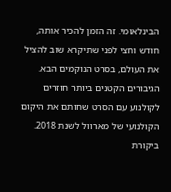הבינלאומי. זה הזמן להכיר אותה, חודש וחצי לפני שתיקרא שוב להציל את העולם, בסרט הנוקמים הבא.
הגיבורים הקטנים ביותר חוזרים לקולנוע עם הסרט שחותם את היקום הקולנועי של מארוול לשנת 2018. ביקורת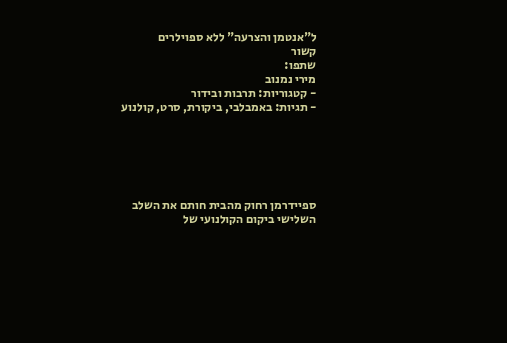ל"אנטמן והצרעה" ללא ספוילרים
קשור
שתפו:
מירי נמנוב
- קטגוריות: תרבות ובידור
- תגיות: באמבלבי, ביקורת, סרט, קולנוע






ספיידרמן רחוק מהבית חותם את השלב השלישי ביקום הקולנועי של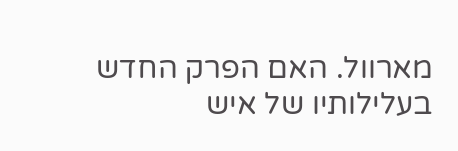מארוול. האם הפרק החדש בעלילותיו של איש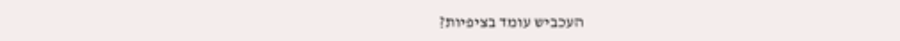העכביש עומד בציפיות?